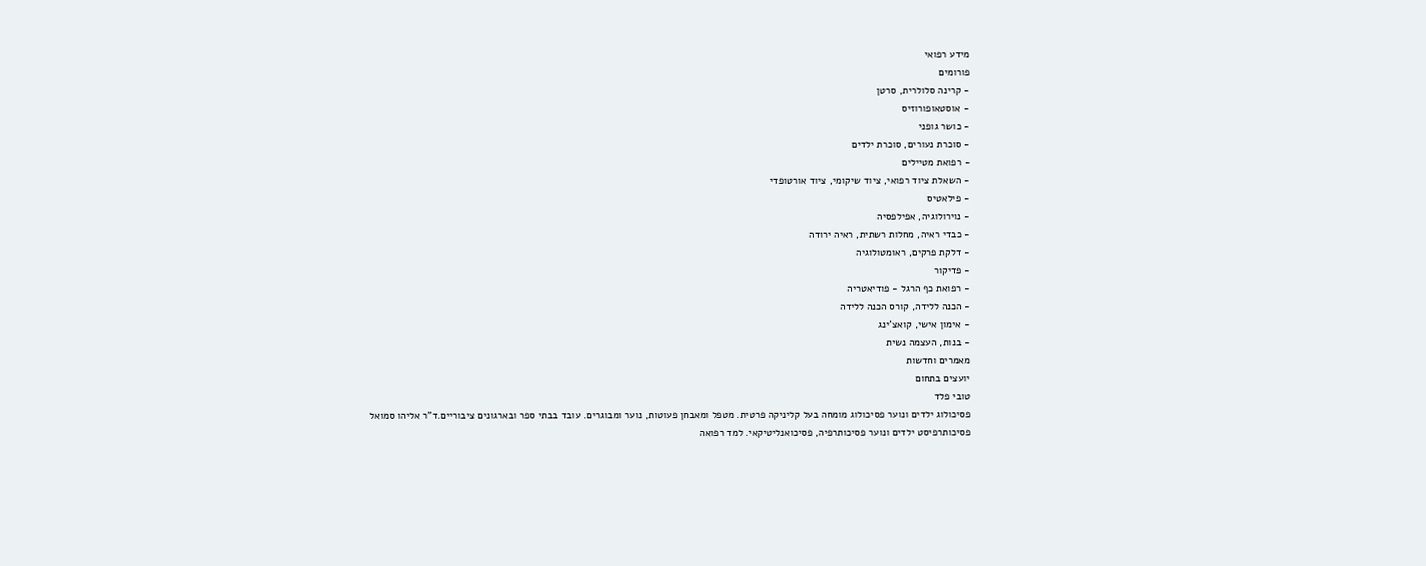מידע רפואי
פורומים
- קרינה סלולרית, סרטן
- אוסטאופורוזיס
- כושר גופני
- סוכרת נעורים, סוכרת ילדים
- רפואת מטיילים
- השאלת ציוד רפואי, ציוד שיקומי, ציוד אורטופדי
- פילאטיס
- נוירולוגיה, אפילפסיה
- כבדי ראיה, מחלות רשתית, ראיה ירודה
- דלקת פרקים, ראומטולוגיה
- פדיקור
- רפואת כף הרגל - פודיאטריה
- הכנה ללידה, קורס הכנה ללידה
- אימון אישי, קואצ'ינג
- בנות, העצמה נשית
מאמרים וחדשות
יועצים בתחום
טובי פלד
פסיכולוג ילדים ונוער פסיכולוג מומחה בעל קליניקה פרטית. מטפל ומאבחן פעוטות, נוער ומבוגרים. עובד בבתי ספר ובארגונים ציבוריים.ד"ר אליהו סמואל
פסיכותרפיסט ילדים ונוער פסיכותרפיה, פסיכואנליטיקאי. למד רפואה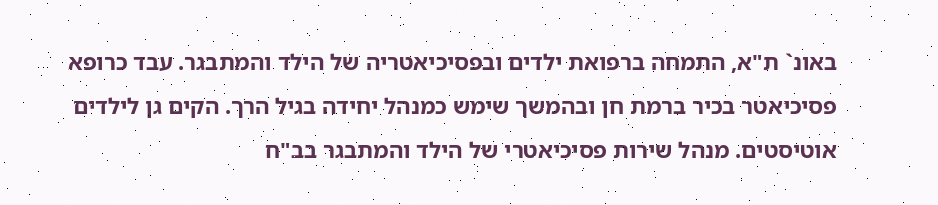באונ` ת"א, התמחה ברפואת ילדים ובפסיכיאטריה של הילד והמתבגר. עבד כרופא פסיכיאטר בכיר ברמת חן ובהמשך שימש כמנהל יחידה בגיל הרך. הקים גן לילדים אוטיסטים. מנהל שירות פסיכיאטרי של הילד והמתבגר בב"ח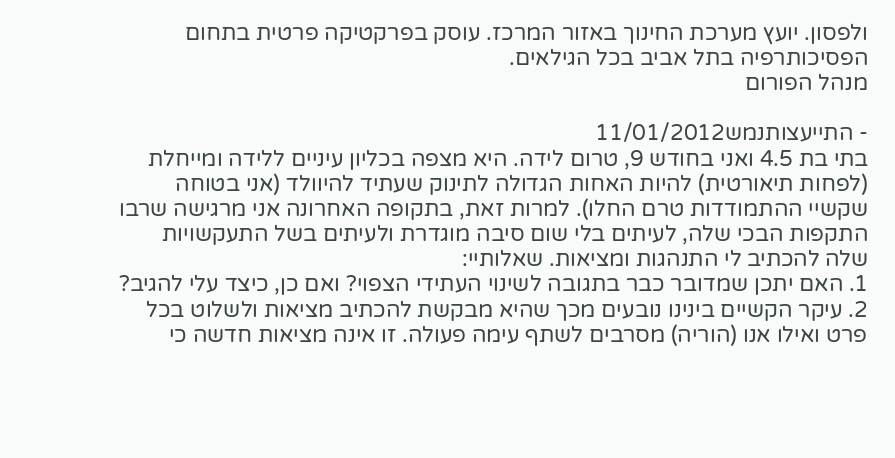ולפסון. יועץ מערכת החינוך באזור המרכז. עוסק בפרקטיקה פרטית בתחום הפסיכותרפיה בתל אביב בכל הגילאים.
מנהל הפורום

- התייעצותנמש11/01/2012
בתי בת 4.5 ואני בחודש 9, טרום לידה. היא מצפה בכליון עיניים ללידה ומייחלת (לפחות תיאורטית) להיות האחות הגדולה לתינוק שעתיד להיוולד (אני בטוחה שקשיי ההתמודדות טרם החלו). למרות זאת, בתקופה האחרונה אני מרגישה שרבו התקפות הבכי שלה, לעיתים בלי שום סיבה מוגדרת ולעיתים בשל התעקשויות שלה להכתיב לי התנהגות ומציאות. שאלותיי:
1. האם יתכן שמדובר כבר בתגובה לשינוי העתידי הצפוי? ואם כן, כיצד עלי להגיב?
2. עיקר הקשיים בינינו נובעים מכך שהיא מבקשת להכתיב מציאות ולשלוט בכל פרט ואילו אנו (הוריה) מסרבים לשתף עימה פעולה. זו אינה מציאות חדשה כי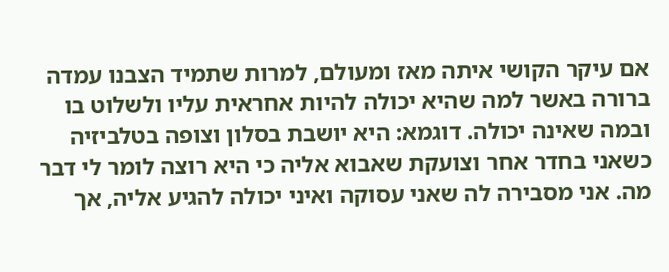אם עיקר הקושי איתה מאז ומעולם, למרות שתמיד הצבנו עמדה ברורה באשר למה שהיא יכולה להיות אחראית עליו ולשלוט בו ובמה שאינה יכולה. דוגמא: היא יושבת בסלון וצופה בטלביזיה כשאני בחדר אחר וצועקת שאבוא אליה כי היא רוצה לומר לי דבר מה. אני מסבירה לה שאני עסוקה ואיני יכולה להגיע אליה, אך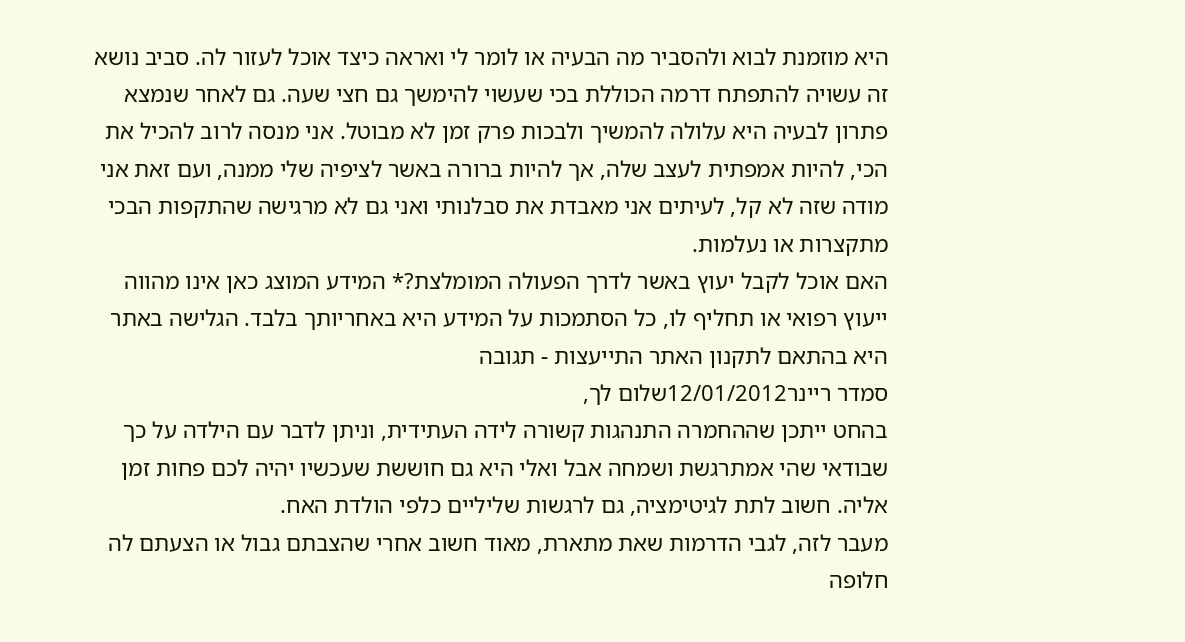היא מוזמנת לבוא ולהסביר מה הבעיה או לומר לי ואראה כיצד אוכל לעזור לה. סביב נושא זה עשויה להתפתח דרמה הכוללת בכי שעשוי להימשך גם חצי שעה. גם לאחר שנמצא פתרון לבעיה היא עלולה להמשיך ולבכות פרק זמן לא מבוטל. אני מנסה לרוב להכיל את הכי, להיות אמפתית לעצב שלה, אך להיות ברורה באשר לציפיה שלי ממנה, ועם זאת אני מודה שזה לא קל, לעיתים אני מאבדת את סבלנותי ואני גם לא מרגישה שהתקפות הבכי מתקצרות או נעלמות.
האם אוכל לקבל יעוץ באשר לדרך הפעולה המומלצת?* המידע המוצג כאן אינו מהווה ייעוץ רפואי או תחליף לו, כל הסתמכות על המידע היא באחריותך בלבד. הגלישה באתר היא בהתאם לתקנון האתר התייעצות - תגובה
סמדר ריינר12/01/2012שלום לך,
בהחט ייתכן שההחמרה התנהגות קשורה לידה העתידית, וניתן לדבר עם הילדה על כך שבודאי שהי אמתרגשת ושמחה אבל ואלי היא גם חוששת שעכשיו יהיה לכם פחות זמן אליה. חשוב לתת לגיטימציה, גם לרגשות שליליים כלפי הולדת האח.
מעבר לזה, לגבי הדרמות שאת מתארת, מאוד חשוב אחרי שהצבתם גבול או הצעתם לה חלופה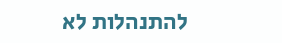להתנהלות לא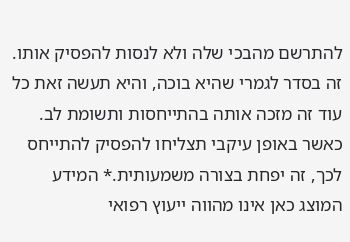להתרשם מהבכי שלה ולא לנסות להפסיק אותו. זה בסדר לגמרי שהיא בוכה, והיא תעשה זאת כל עוד זה מזכה אותה בהתייחסות ותשומת לב. כאשר באופן עיקבי תצליחו להפסיק להתייחס לכך, זה יפחת בצורה משמעותית.* המידע המוצג כאן אינו מהווה ייעוץ רפואי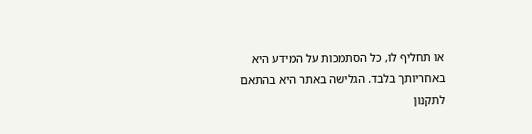או תחליף לו, כל הסתמכות על המידע היא באחריותך בלבד. הגלישה באתר היא בהתאם לתקנון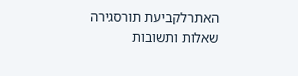האתרלקביעת תורסגירה
שאלות ותשובות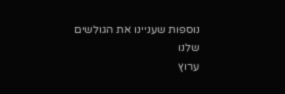נוספות שעניינו את הגולשים שלנו
ערוץ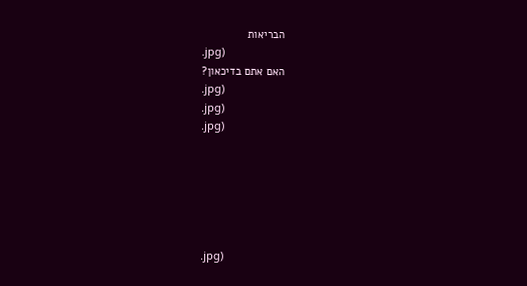הבריאות
.jpg)
האם אתם בדיכאון?
.jpg)
.jpg)
.jpg)






.jpg)